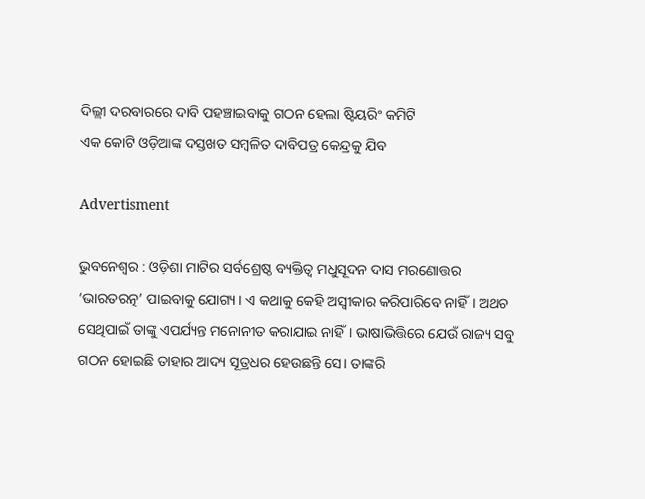ଦିଲ୍ଲୀ ଦରବାରରେ ଦାବି ପହଞ୍ଚାଇବାକୁ ଗଠନ ହେଲା ଷ୍ଟିୟରିଂ କମିଟି
ଏକ କୋଟି ଓଡ଼ିଆଙ୍କ ଦସ୍ତଖତ ସମ୍ବଳିତ ଦାବିପତ୍ର କେନ୍ଦ୍ରକୁ ଯିବ

Advertisment

ଭୁବନେଶ୍ବର : ଓଡ଼ିଶା ମାଟିର ସର୍ବଶ୍ରେଷ୍ଠ ବ୍ୟକ୍ତିତ୍ବ ମଧୁସୂଦନ ଦାସ ମରଣୋତ୍ତର ‘ଭାରତରତ୍ନ’ ପାଇବାକୁ ଯୋଗ୍ୟ। ଏ କଥାକୁ କେହି ଅସ୍ବୀକାର କରିପାରିବେ ନାହିଁ। ଅଥଚ ସେଥିପାଇଁ ତାଙ୍କୁ ଏପର୍ଯ୍ୟନ୍ତ ମନୋନୀତ କରାଯାଇ ନାହିଁ। ଭାଷାଭିତ୍ତିରେ ଯେଉଁ ରାଜ୍ୟ ସବୁ ଗଠନ ହୋଇଛି ତାହାର ଆଦ୍ୟ ସୂତ୍ରଧର ହେଉଛନ୍ତି ସେ। ତାଙ୍କରି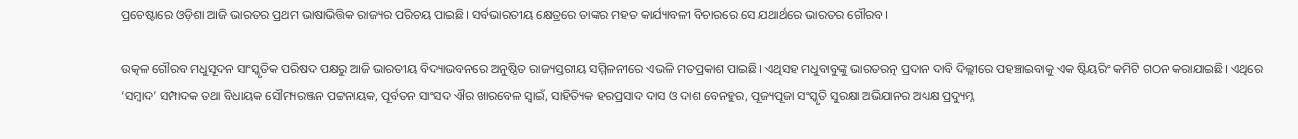ପ୍ରଚେଷ୍ଟାରେ ଓଡ଼ିଶା ଆଜି ଭାରତର ପ୍ରଥମ ଭାଷାଭିତ୍ତିକ ରାଜ୍ୟର ପରିଚୟ ପାଇଛି। ସର୍ବଭାରତୀୟ କ୍ଷେତ୍ରରେ ତାଙ୍କର ମହତ କାର୍ଯ୍ୟାବଳୀ ବିଚାରରେ ସେ ଯଥାର୍ଥରେ ଭାରତର ଗୌରବ।

ଉତ୍କଳ ଗୌରବ ମଧୁସୂଦନ ସାଂସ୍କୃତିକ ପରିଷଦ ପକ୍ଷରୁ ଆଜି ଭାରତୀୟ ବିଦ୍ୟାଭବନରେ ଅନୁଷ୍ଠିତ ରାଜ୍ୟସ୍ତରୀୟ ସମ୍ମିଳନୀରେ ଏଭଳି ମତପ୍ରକାଶ ପାଇଛି। ଏଥିସହ ମଧୁବାବୁଙ୍କୁ ଭାରତରତ୍ନ ପ୍ରଦାନ ଦାବି ଦିଲ୍ଲୀରେ ପହଞ୍ଚାଇବାକୁ ଏକ ଷ୍ଟିୟରିଂ କମିଟି ଗଠନ କରାଯାଇଛି। ଏଥିରେ ‘ସମ୍ବାଦ’ ସମ୍ପାଦକ ତଥା ବିଧାୟକ ସୌମ୍ୟରଞ୍ଜନ ପଟ୍ଟନାୟକ, ପୂର୍ବତନ ସାଂସଦ ଐର ଖାରବେଳ ସ୍ବାଇଁ, ସାହିତ୍ୟିକ ହରପ୍ରସାଦ ଦାସ ଓ ଦାଶ ବେନହୁର, ପୂଜ୍ୟପୂଜା ସଂସ୍କୃତି ସୁରକ୍ଷା ଅଭିଯାନର ଅଧ୍ୟକ୍ଷ ପ୍ରଦ୍ୟୁମ୍ନ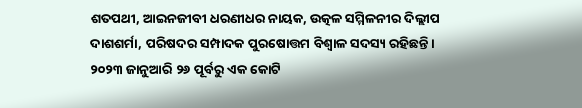ଶତପଥୀ, ଆଇନଜୀବୀ ଧରଣୀଧର ନାୟକ, ଉତ୍କଳ ସମ୍ମିଳନୀର ଦିଲ୍ଲୀପ ଦାଶଶର୍ମା, ପରିଷଦର ସମ୍ପାଦକ ପୁରଷୋତ୍ତମ ବିଶ୍ବାଳ ସଦସ୍ୟ ରହିଛନ୍ତି। ୨୦୨୩ ଜାନୁଆରି ୨୬ ପୂର୍ବରୁ ଏକ କୋଟି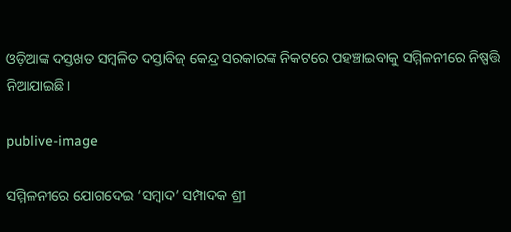ଓଡ଼ିଆଙ୍କ ଦସ୍ତଖତ ସମ୍ବଳିତ ଦସ୍ତାବିଜ୍‌ କେନ୍ଦ୍ର ସରକାରଙ୍କ ନିକଟରେ ପହଞ୍ଚାଇବାକୁ ସମ୍ମିଳନୀରେ ନିଷ୍ପତ୍ତି ନିଆଯାଇଛି।

publive-image

ସମ୍ମିଳନୀରେ ଯୋଗଦେଇ ‘ସମ୍ବାଦ’ ସମ୍ପାଦକ ଶ୍ରୀ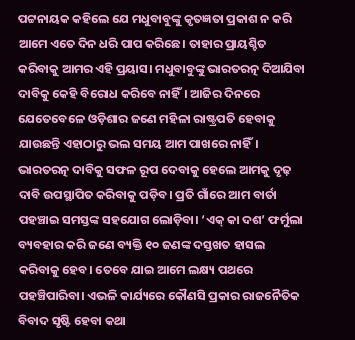ପଟ୍ଟନାୟକ କହିଲେ ଯେ ମଧୁବାବୁଙ୍କୁ କୃତଜ୍ଞତା ପ୍ରକାଶ ନ କରି ଆମେ ଏତେ ଦିନ ଧରି ପାପ କରିଛେ। ତାହାର ପ୍ରାୟଶ୍ଚିତ କରିବାକୁ ଆମର ଏହି ପ୍ରୟାସ। ମଧୁବାବୁଙ୍କୁ ଭାରତରତ୍ନ ଦିଆଯିବା ଦାବିକୁ କେହି ବିରୋଧ କରିବେ ନାହିଁ। ଆଜିର ଦିନରେ ଯେତେବେଳେ ଓଡ଼ିଶାର ଜଣେ ମହିଳା ରାଷ୍ଟ୍ରପତି ହେବାକୁ ଯାଉଛନ୍ତି ଏହାଠାରୁ ଭଲ ସମୟ ଆମ ପାଖରେ ନାହିଁ। ଭାରତରତ୍ନ ଦାବିକୁ ସଫଳ ‌ରୂପ ଦେବାକୁ ‌ହେଲେ ଆମକୁ ଦୃଢ଼ ଦାବି ଉପସ୍ଥାପିତ କରିବାକୁ ପଡ଼ିବ। ପ୍ରତି ଗାଁରେ ଆମ ବାର୍ତା ପହଞ୍ଚାଇ ସମସ୍ତଙ୍କ ସହଯୋଗ ଲୋଡ଼ିବା। ‘ଏକ୍‌ କା ଦଶ’ ଫର୍ମୁଲା ବ୍ୟବହାର କରି ଜଣେ ବ୍ୟକ୍ତି ୧୦ ଜଣଙ୍କ ଦସ୍ତଖତ ହାସଲ କରିବାକୁ ‌ହେବ। ତେବେ ଯାଇ ଆମେ ଲକ୍ଷ୍ୟ ପଥରେ ପହଞ୍ଚିପାରିବା। ଏଭଳି କାର୍ଯ୍ୟରେ କୌଣସି ପ୍ରକାର ରାଜନୈତିକ
ବିବାଦ ସୃଷ୍ଟି ହେବା କଥା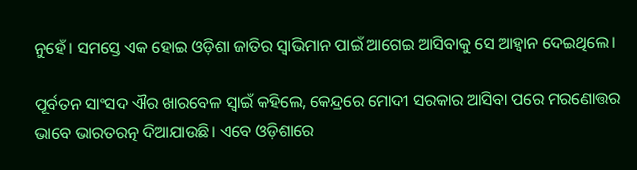ନୁହେଁ। ସମସ୍ତେ ଏକ ହୋଇ ଓଡ଼ିଶା ଜାତିର ସ୍ବାଭିମାନ ପାଇଁ ଆଗେଇ ଆସିବାକୁ ସେ ଆହ୍ବାନ ଦେଇଥିଲେ।

ପୂର୍ବତନ ସାଂସଦ ଐର ଖାରବେଳ ସ୍ବାଇଁ କହିଲେ, କେନ୍ଦ୍ରରେ ମୋଦୀ ସରକାର ଆସିବା ପରେ ମରଣୋତ୍ତର ଭାବେ ଭାରତରତ୍ନ ଦିଆଯାଉଛି। ଏବେ ଓଡ଼ିଶାରେ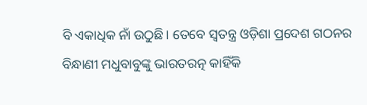ବି ଏକାଧିକ ନାଁ ଉଠୁଛି। ତେବେ ସ୍ବତନ୍ତ୍ର ଓଡ଼ିଶା ପ୍ରଦେଶ ଗଠନର ବିନ୍ଧାଣୀ ମଧୁବାବୁଙ୍କୁ ଭାରତରତ୍ନ କାହିଁକି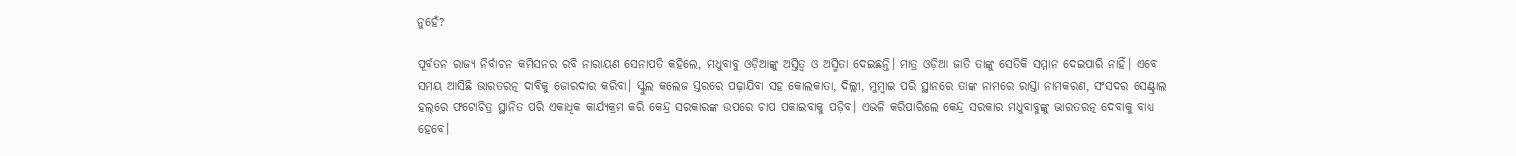ନୁହେଁ?

ପୂର୍ବତନ ରାଜ୍ୟ ନିର୍ବାଚନ କମିସନର ରବି ନାରାୟଣ ସେନାପତି କହିଲେ, ମଧୁବାବୁ ଓଡ଼ିଆଙ୍କୁ ଅସ୍ତିତ୍ବ ଓ ଅସ୍ମିତା ଦେଇଛନ୍ତି। ମାତ୍ର ଓଡ଼ିଆ ଜାତି ତାଙ୍କୁ ସେତିକି ସମ୍ମାନ ଦେଇପାରି ନାହିଁ। ଏବେ ସମୟ ଆସିଛି ଭାରତରତ୍ନ ଦାବିକୁ ଜୋରଦାର କରିବା। ସ୍କୁଲ କଲେଜ ସ୍ତରରେ ପଢ଼ାଯିବା ସହ କୋଲକାତା, ଦିଲ୍ଲୀ, ମୁମ୍ବାଇ ପରି ସ୍ଥାନରେ ତାଙ୍କ ନାମରେ ରାସ୍ତା ନାମକରଣ, ସଂସଦର ସେଣ୍ଟ୍ରାଲ ହଲ୍‌ରେ ଫଟୋଚିତ୍ର ସ୍ଥାନିତ ପରି ଏକାଧିକ କାର୍ଯ୍ୟକ୍ରମ କରି କେନ୍ଦ୍ର ସରକାରଙ୍କ ଉପରେ ଚାପ ପକାଇବାକୁ ପଡ଼ିବ। ଏଭଳି କରିପାରିଲେ କେନ୍ଦ୍ର ସରକାର ମଧୁବାବୁଙ୍କୁ ଭାରତରତ୍ନ ଦେବାକୁ ବାଧ୍ୟ ହେବେ।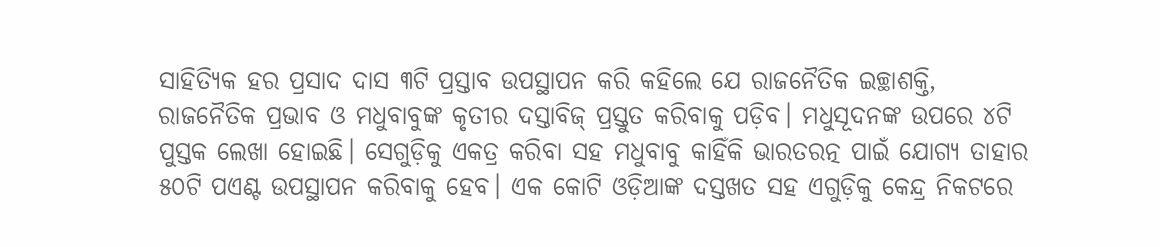ସାହିତ୍ୟିକ ହର ପ୍ରସାଦ ଦାସ ୩ଟି ପ୍ରସ୍ତାବ ଉପସ୍ଥାପନ କରି କହିଲେ‌ ଯେ ରାଜନୈତିକ ଇଚ୍ଛାଶକ୍ତି, ରାଜନୈତିକ ପ୍ରଭାବ ଓ ମଧୁବାବୁଙ୍କ କୃତୀର ଦସ୍ତାବିଜ୍‌ ପ୍ରସ୍ତୁତ କରିବାକୁ ପଡ଼ିବ। ମଧୁସୂଦନଙ୍କ ଉପରେ ୪ଟି ପୁସ୍ତକ ଲେଖା ହୋଇଛି। ସେଗୁଡ଼ିକୁ ଏକତ୍ର କରିବା ସହ ମଧୁବାବୁ କାହିଁକି ଭାରତରତ୍ନ ପାଇଁ ଯୋଗ୍ୟ ତାହାର ୫୦ଟି ପଏଣ୍ଟ ଉପସ୍ଥାପନ କରିବାକୁ ହେବ। ଏକ କୋଟି ଓଡ଼ିଆଙ୍କ ଦସ୍ତଖତ ସହ ଏଗୁଡ଼ିକୁ କେନ୍ଦ୍ର ନିକଟରେ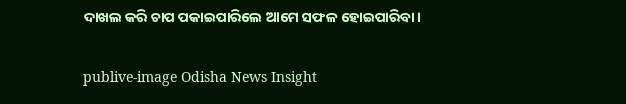ଦାଖଲ କରି ଚାପ ପକାଇପାରିଲେ ଆମେ ସଫଳ ହୋଇପାରିବା।

publive-image Odisha News Insight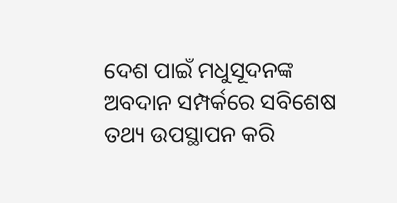ଦେଶ ପାଇଁ ମଧୁସୂଦନଙ୍କ ଅବଦାନ ସମ୍ପର୍କରେ ସବିଶେଷ ତଥ୍ୟ ଉପସ୍ଥାପନ କରି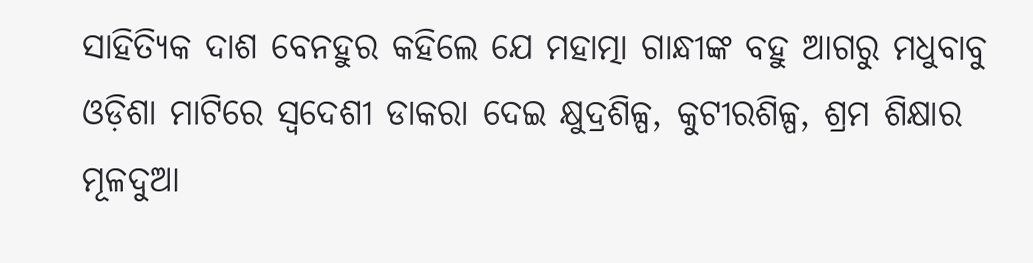ସାହିତ୍ୟିକ ଦାଶ ବେନହୁର କହିଲେ ଯେ ମହାତ୍ମା ଗାନ୍ଧୀଙ୍କ ବହୁ ଆଗରୁ ମଧୁବାବୁ ଓଡ଼ିଶା ମାଟିରେ ସ୍ବଦେଶୀ ଡାକରା ଦେଇ କ୍ଷୁଦ୍ରଶିଳ୍ପ, କୁଟୀରଶିଳ୍ପ, ଶ୍ରମ ଶିକ୍ଷାର ମୂଳଦୁଆ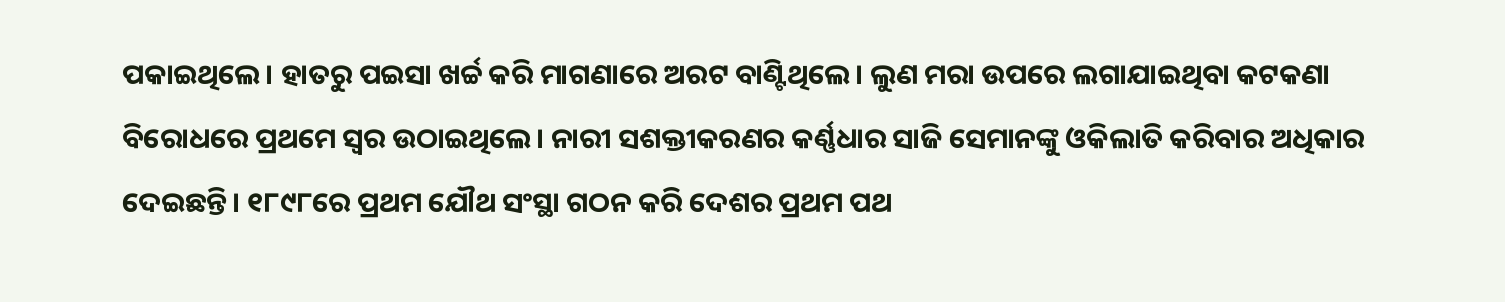ପକାଇଥିଲେ। ହାତରୁ ପଇସା ଖର୍ଚ୍ଚ କରି ମାଗଣାରେ ଅରଟ ବାଣ୍ଟିଥିଲେ। ଲୁଣ ମରା ଉପରେ ଲଗାଯାଇଥିବା କଟକଣା ବିରୋଧରେ ପ୍ରଥମେ ସ୍ବର ଉଠାଇଥିଲେ। ନାରୀ ସଶକ୍ତୀକରଣର କର୍ଣ୍ଣଧାର ସାଜି ସେମାନଙ୍କୁ ଓକିଲାତି କରିବାର ଅଧିକାର ଦେଇଛନ୍ତି। ୧୮୯୮ରେ ପ୍ରଥମ ଯୌଥ ସଂସ୍ଥା ଗଠନ କରି ଦେଶର ପ୍ରଥମ ପଥ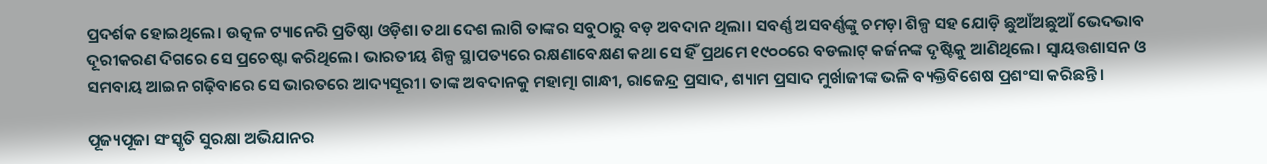ପ୍ରଦର୍ଶକ ହୋଇଥିଲେ। ଉତ୍କଳ ଟ୍ୟାନେରି ପ୍ରତିଷ୍ଠା ଓଡ଼ିଶା ତଥା ଦେଶ ଲାଗି ତାଙ୍କର ସବୁଠାରୁ ବଡ଼ ଅବଦାନ ଥିଲା। ସବର୍ଣ୍ଣ ଅସବର୍ଣ୍ଣଙ୍କୁ ଚମଡ଼ା ଶିଳ୍ପ ସହ ଯୋଡ଼ି ଛୁଆଁଅଛୁଆଁ ଭେଦଭାବ ଦୂରୀକରଣ ଦିଗରେ ସେ ପ୍ରଚେଷ୍ଟା କରିଥିଲେ। ଭାରତୀୟ ଶିଳ୍ପ ସ୍ଥାପତ୍ୟରେ ରକ୍ଷଣାବେକ୍ଷଣ କଥା ସେ ହିଁ ପ୍ରଥମେ ୧୯୦୦ରେ ବଡଲାଟ୍‌ କର୍ଜନଙ୍କ ଦୃଷ୍ଟିକୁ ଆଣିଥିଲେ। ସ୍ବାୟତ୍ତଶାସନ ଓ ସମବାୟ ଆଇନ ଗଢ଼ିବାରେ ସେ ଭାରତରେ ଆଦ୍ୟସୂରୀ। ତାଙ୍କ ଅବଦାନକୁ ମହାତ୍ମା ଗାନ୍ଧୀ, ରାଜେନ୍ଦ୍ର ପ୍ରସାଦ, ଶ୍ୟାମ ପ୍ରସାଦ ମୁର୍ଖାଜୀଙ୍କ ଭଳି ବ୍ୟକ୍ତିବିଶେଷ ପ୍ରଶଂସା କରିଛନ୍ତି।

ପୂଜ୍ୟପୂଜା ସଂସ୍କୃତି ସୁରକ୍ଷା ଅଭିଯାନର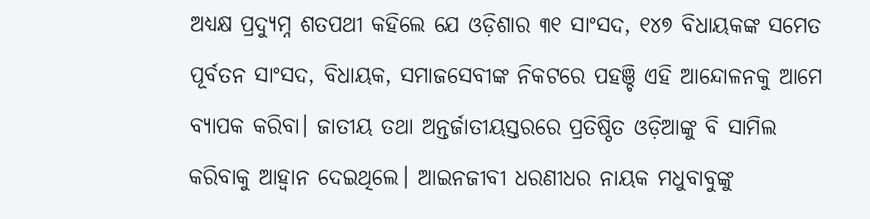ଅଧ୍ୟକ୍ଷ ପ୍ରଦ୍ୟୁମ୍ନ ଶତପଥୀ କହିଲେ ଯେ ଓଡ଼ିଶାର ୩୧ ସାଂସଦ, ୧୪୭ ବିଧାୟକଙ୍କ ସମେତ ପୂର୍ବତନ ସାଂସଦ, ବିଧାୟକ, ସମାଜସେବୀଙ୍କ ନିକଟରେ ପହଞ୍ଚି ଏହି ଆନ୍ଦୋଳନକୁ ଆମେ ବ୍ୟାପକ କରିବା। ଜାତୀୟ ତଥା ଅନ୍ତର୍ଜାତୀୟସ୍ତରରେ ପ୍ରତିଷ୍ଠିତ ଓଡ଼ିଆଙ୍କୁ ବି ସାମିଲ କରିବାକୁ ଆହ୍ବାନ ଦେଇଥିଲେ। ଆଇନଜୀବୀ ଧରଣୀଧର ନାୟକ ମଧୁବାବୁଙ୍କୁ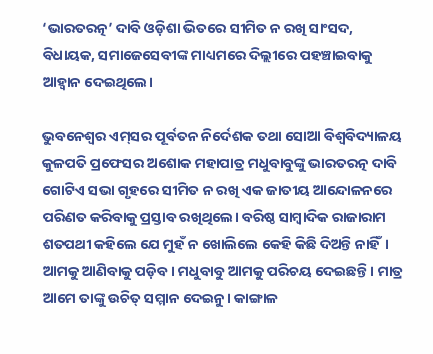‘ଭାରତରତ୍ନ’ ଦାବି ଓଡ଼ିଶା ଭିତରେ ସୀମିତ ନ ରଖି ସାଂସଦ, ବିଧାୟକ, ସମାଜେସେବୀଙ୍କ ମାଧ୍ୟମରେ ଦିଲ୍ଲୀରେ ପହଞ୍ଚାଇବାକୁ ଆହ୍ବାନ ଦେଇଥିଲେ।

ଭୁବନେଶ୍ବର ଏମ୍‌ସର ପୂର୍ବତନ ନିର୍ଦେଶକ ତଥା ସୋଆ ବିଶ୍ବବିଦ୍ୟାଳୟ କୁଳପତି ପ୍ରଫେସର ଅଶୋକ ମହାପାତ୍ର ମଧୁବାବୁଙ୍କୁ ଭାରତରତ୍ନ ଦାବି ଗୋଟିଏ ସଭା ଗୃହରେ ସୀମିତ ନ ରଖି ଏକ ଜାତୀୟ ଆନ୍ଦୋଳନରେ ପରିଣତ କରିବାକୁ ପ୍ରସ୍ତାବ ରଖିଥିଲେ। ବରିଷ୍ଠ ସାମ୍ବାଦିକ ରାଜାରାମ ଶତପଥୀ କହିଲେ ଯେ ମୁହଁ ନ ଖୋଲିଲେ କେହି କିଛି ଦିଅନ୍ତି ନାହିଁ। ଆମକୁ ଆଣିବାକୁ ପଡ଼ିବ। ମଧୁବାବୁ ଆମକୁ ପରିଚୟ ଦେଇଛନ୍ତି। ମାତ୍ର ଆମେ ତାଙ୍କୁ ଉଚିତ୍‌ ସମ୍ମାନ ଦେଇନୁ। କାଙ୍ଗାଳ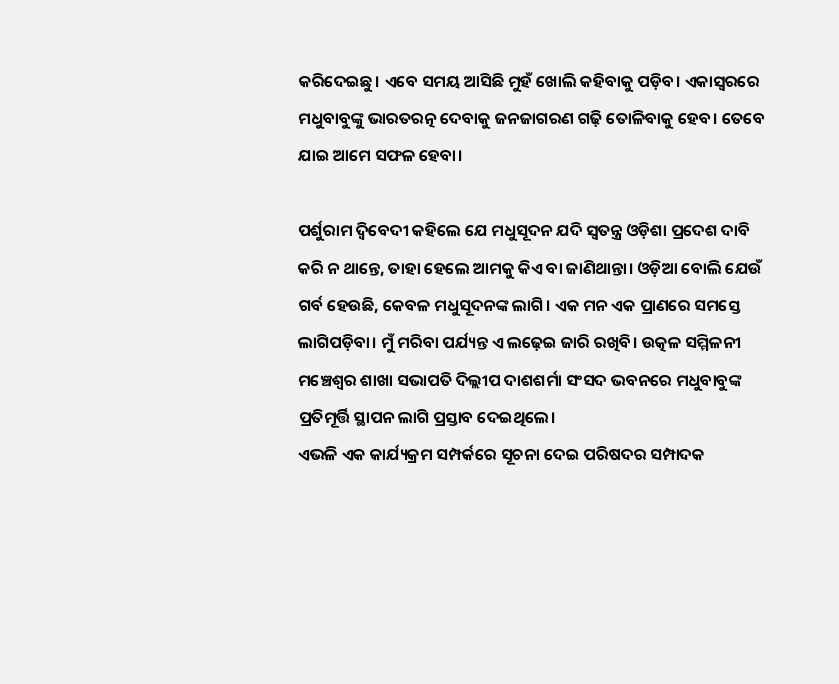କରିଦେଇଛୁ। ଏବେ ସମୟ ଆସିଛି ମୁହଁ ଖୋଲି କହିବାକୁ ପଡ଼ିବ। ଏକାସ୍ବରରେ ମଧୁବାବୁଙ୍କୁ ଭାରତରତ୍ନ ଦେବାକୁ ଜନଜାଗରଣ ଗଢ଼ି ତୋଳିବାକୁ ହେବ। ତେବେ ଯାଇ ଆମେ ସଫଳ ହେବା।

ପର୍ଶୁରାମ ଦ୍ବିବେଦୀ କହିଲେ ଯେ ମଧୁସୂଦନ ଯଦି ସ୍ବତନ୍ତ୍ର ଓଡ଼ିଶା ପ୍ରଦେଶ ଦାବି କରି ନ ଥାନ୍ତେ, ତାହା ହେଲେ ଆମକୁ କିଏ ବା ଜାଣିଥାନ୍ତା। ଓଡ଼ିଆ ବୋଲି ଯେଉଁ ଗର୍ବ ହେଉଛି, କେବଳ ମଧୁସୂଦନଙ୍କ ଲାଗି। ଏକ ମନ ଏକ ପ୍ରାଣରେ ସମସ୍ତେ ଲାଗିପଡ଼ିବା। ମୁଁ ମରିବା ପର୍ଯ୍ୟନ୍ତ ଏ ଲଢ଼େଇ ଜାରି ରଖିବି। ଉତ୍କଳ ସମ୍ମିଳନୀ ମଞ୍ଚେଶ୍ବର ଶାଖା ସଭାପତି ଦିଲ୍ଲୀପ ଦାଶଶର୍ମା ସଂସଦ ଭବନରେ ମଧୁବାବୁଙ୍କ ପ୍ରତିମୂର୍ତ୍ତି ସ୍ଥାପନ ଲାଗି ପ୍ରସ୍ତାବ ଦେଇଥିଲେ।
ଏଭଳି ଏକ କାର୍ଯ୍ୟକ୍ରମ ସମ୍ପର୍କରେ ସୂଚନା ଦେଇ ପରିଷଦର ସମ୍ପାଦକ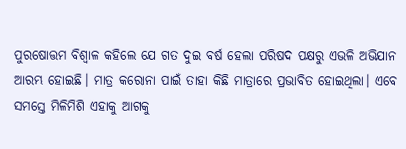ପୁରଷୋତ୍ତମ ବିଶ୍ବାଳ କହିଲେ ଯେ ଗତ ଦୁଇ ବର୍ଷ ହେଲା ପରିଷଦ ପକ୍ଷରୁ ଏଭଳି ଅଭିଯାନ ଆରମ୍ଭ ହୋଇଛି। ମାତ୍ର କରୋନା ପାଇଁ ତାହା କିଛି ମାତ୍ରାରେ ପ୍ରଭାବିତ ହୋଇଥିଲା। ଏବେ ସମସ୍ତେ ମିଳିମିଶି ଏହାକୁ ଆଗକୁ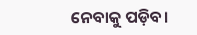ନେବାକୁ ପଡ଼ିବ।